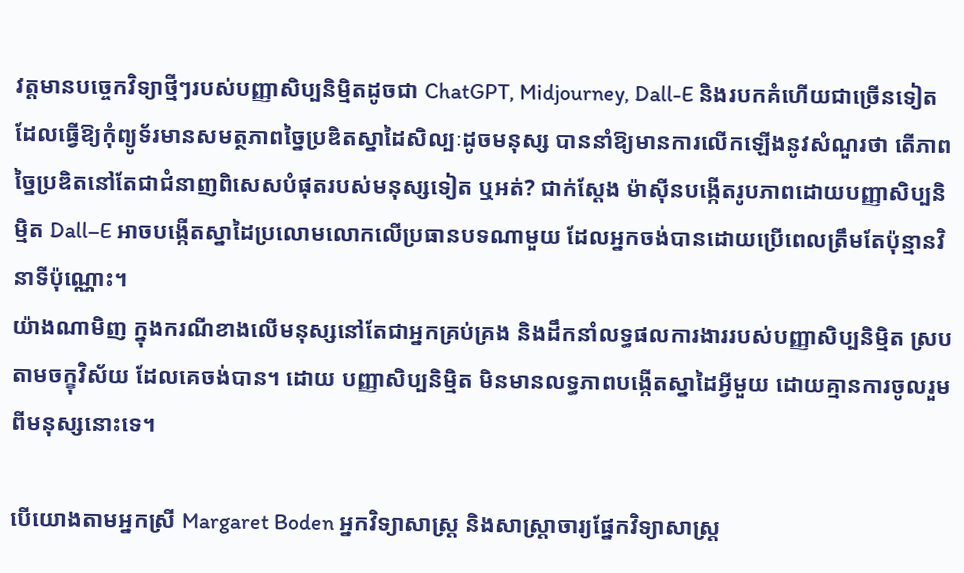វត្តមានបច្ចេកវិទ្យាថ្មីៗរបស់បញ្ញាសិប្បនិម្មិតដូចជា ChatGPT, Midjourney, Dall-E និងរបកគំហើយជាច្រើនទៀត ដែលធ្វើឱ្យកុំព្យូទ័រមានសមត្ថភាពច្នៃប្រឌិតស្នាដៃសិល្បៈដូចមនុស្ស បាននាំឱ្យមានការលើកឡើងនូវសំណួរថា តើភាពច្នៃប្រឌិតនៅតែជាជំនាញពិសេសបំផុតរបស់មនុស្សទៀត ឬអត់? ជាក់សែ្ដង ម៉ាស៊ីនបង្កើតរូបភាពដោយបញ្ញាសិប្បនិម្មិត Dall–E អាចបង្កើតស្នាដៃប្រលោមលោកលើប្រធានបទណាមួយ ដែលអ្នកចង់បានដោយប្រើពេលត្រឹមតែប៉ុន្មានវិនាទីប៉ុណ្ណោះ។
យ៉ាងណាមិញ ក្នុងករណីខាងលើមនុស្សនៅតែជាអ្នកគ្រប់គ្រង និងដឹកនាំលទ្ធផលការងាររបស់បញ្ញាសិប្បនិម្មិត ស្របតាមចក្ខុវិស័យ ដែលគេចង់បាន។ ដោយ បញ្ញាសិប្បនិម្មិត មិនមានលទ្ធភាពបង្កើតស្នាដៃអ្វីមួយ ដោយគ្មានការចូលរួមពីមនុស្សនោះទេ។

បើយោងតាមអ្នកស្រី Margaret Boden អ្នកវិទ្យាសាស្ត្រ និងសាស្ត្រាចារ្យផ្នែកវិទ្យាសាស្រ្ត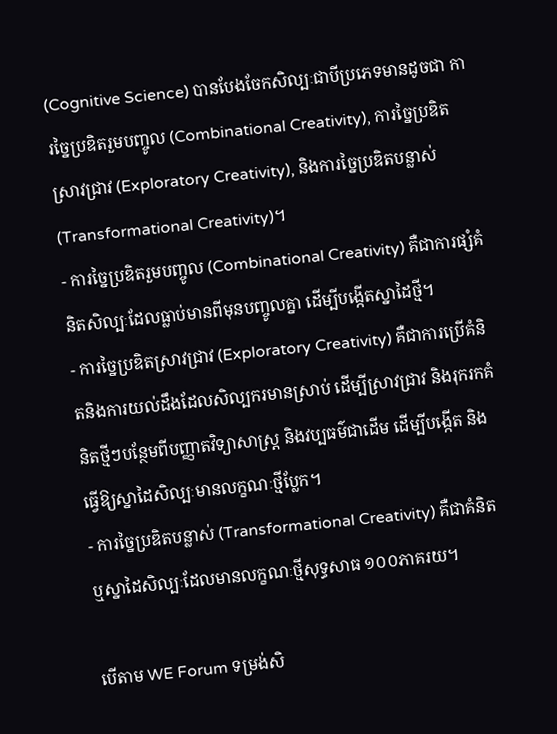(Cognitive Science) បានបែងចែកសិល្បៈជាបីប្រភេទមានដូចជា ការច្នៃប្រឌិតរួមបញ្ចូល (Combinational Creativity), ការច្នៃប្រឌិតស្រាវជ្រាវ (Exploratory Creativity), និងការច្នៃប្រឌិតបន្លាស់ (Transformational Creativity)។
- ការច្នៃប្រឌិតរួមបញ្ចូល (Combinational Creativity) គឺជាការផ្សំគំនិតសិល្បៈដែលធ្លាប់មានពីមុនបញ្ចូលគ្នា ដើម្បីបង្កើតស្នាដៃថ្មី។
- ការច្នៃប្រឌិតស្រាវជ្រាវ (Exploratory Creativity) គឺជាការប្រើគំនិតនិងការយល់ដឹងដែលសិល្បករមានស្រាប់ ដើម្បីស្រាវជ្រាវ និងរុករកគំនិតថ្មីៗបន្ថែមពីបញ្ញាតវិទ្យាសាស្ត្រ និងវប្បធម៌ជាដើម ដើម្បីបង្កើត និងធ្វើឱ្យស្នាដៃសិល្បៈមានលក្ខណៈថ្មីប្លែក។
- ការច្នៃប្រឌិតបន្លាស់ (Transformational Creativity) គឺជាគំនិត ឬស្នាដៃសិល្បៈដែលមានលក្ខណៈថ្មីសុទ្ធសាធ ១០០ភាគរយ។

បើតាម WE Forum ទម្រង់សិ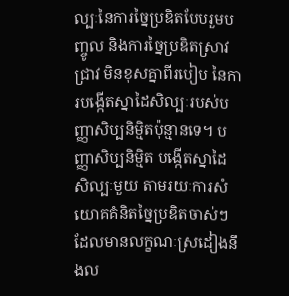ល្បៈនៃការច្នៃប្រឌិតបែបរួមបញ្ចូល និងការច្នៃប្រឌិតស្រាវជ្រាវ មិនខុសគ្នាពីរបៀប នៃការបង្កើតស្នាដៃសិល្បៈរបស់បញ្ញាសិប្បនិម្មិតប៉ុន្មានទេ។ បញ្ញាសិប្បនិម្មិត បង្កើតស្នាដៃសិល្បៈមួយ តាមរយៈការសំយោគគំនិតច្នៃប្រឌិតចាស់ៗ ដែលមានលក្ខណៈស្រដៀងនឹងល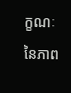ក្ខណៈនៃភាព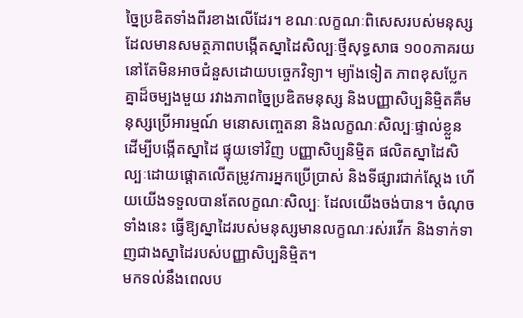ច្នៃប្រឌិតទាំងពីរខាងលើដែរ។ ខណៈលក្ខណៈពិសេសរបស់មនុស្ស ដែលមានសមត្ថភាពបង្កើតស្នាដៃសិល្បៈថ្មីសុទ្ធសាធ ១០០ភាគរយ នៅតែមិនអាចជំនួសដោយបច្ចេកវិទ្យា។ ម្យ៉ាងទៀត ភាពខុសប្លែកគ្នាដ៏ចម្បងមួយ រវាងភាពច្នៃប្រឌិតមនុស្ស និងបញ្ញាសិប្បនិម្មិតគឺមនុស្សប្រើអារម្មណ៍ មនោសញ្ចេតនា និងលក្ខណៈសិល្បៈផ្ទាល់ខ្លួន ដើម្បីបង្កើតស្នាដៃ ផ្ទុយទៅវិញ បញ្ញាសិប្បនិម្មិត ផលិតស្នាដៃសិល្បៈដោយផ្ដោតលើតម្រូវការអ្នកប្រើប្រាស់ និងទីផ្សារជាក់ស្ដែង ហើយយើងទទួលបានតែលក្ខណៈសិល្បៈ ដែលយើងចង់បាន។ ចំណុចទាំងនេះ ធ្វើឱ្យស្នាដៃរបស់មនុស្សមានលក្ខណៈរស់រវើក និងទាក់ទាញជាងស្នាដៃរបស់បញ្ញាសិប្បនិម្មិត។
មកទល់នឹងពេលប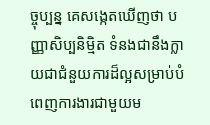ច្ចុប្បន្ន គេសង្កេតឃើញថា បញ្ញាសិប្បនិម្មិត ទំនងជានឹងក្លាយជាជំនួយការដ៏ល្អសម្រាប់បំពេញការងារជាមួយម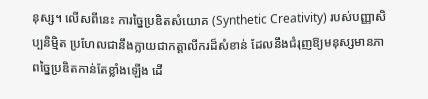នុស្ស។ លើសពីនេះ ការច្នៃប្រឌិតសំយោគ (Synthetic Creativity) របស់បញ្ញាសិប្បនិម្មិត ប្រហែលជានឹងក្លាយជាកត្តាលីករដ៏សំខាន់ ដែលនឹងជំរុញឱ្យមនុស្សមានភាពច្នៃប្រឌិតកាន់តែខ្លាំងឡើង ដើ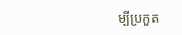ម្បីប្រកួត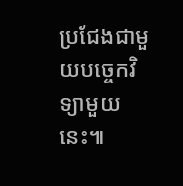ប្រជែងជាមួយបច្ចេកវិទ្យាមួយនេះ៕